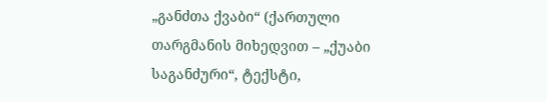„განძთა ქვაბი“ (ქართული თარგმანის მიხედვით – „ქუაბი საგანძური“, ტექსტი,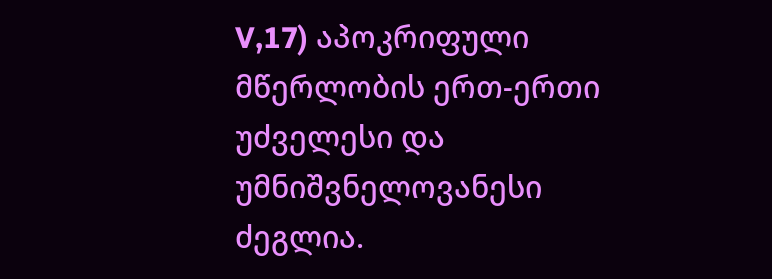V,17) აპოკრიფული მწერლობის ერთ-ერთი უძველესი და უმნიშვნელოვანესი ძეგლია.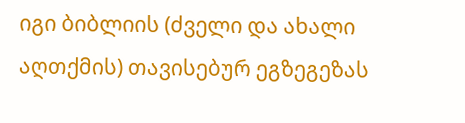იგი ბიბლიის (ძველი და ახალი აღთქმის) თავისებურ ეგზეგეზას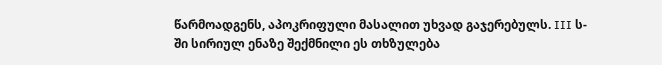წარმოადგენს, აპოკრიფული მასალით უხვად გაჯერებულს. III ს-ში სირიულ ენაზე შექმნილი ეს თხზულება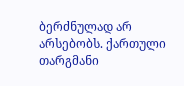ბერძნულად არ არსებობს. ქართული თარგმანი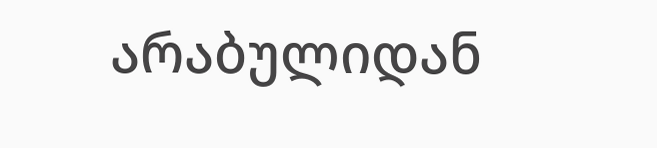არაბულიდან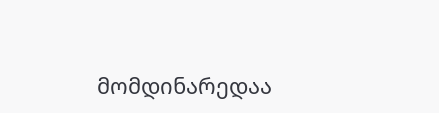მომდინარედაა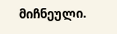მიჩნეული.